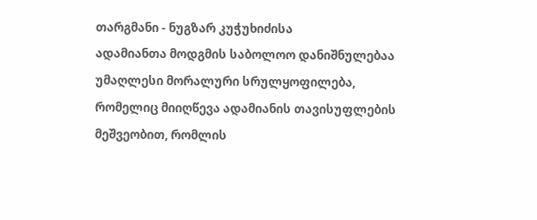თარგმანი - ნუგზარ კუჭუხიძისა
ადამიანთა მოდგმის საბოლოო დანიშნულებაა უმაღლესი მორალური სრულყოფილება, რომელიც მიიღწევა ადამიანის თავისუფლების მეშვეობით, რომლის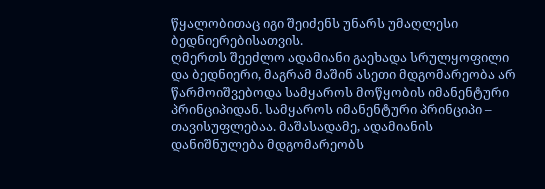წყალობითაც იგი შეიძენს უნარს უმაღლესი ბედნიერებისათვის.
ღმერთს შეეძლო ადამიანი გაეხადა სრულყოფილი და ბედნიერი, მაგრამ მაშინ ასეთი მდგომარეობა არ წარმოიშვებოდა სამყაროს მოწყობის იმანენტური პრინციპიდან. სამყაროს იმანენტური პრინციპი – თავისუფლებაა. მაშასადამე, ადამიანის დანიშნულება მდგომარეობს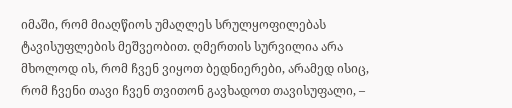იმაში, რომ მიაღწიოს უმაღლეს სრულყოფილებას ტავისუფლების მეშვეობით. ღმერთის სურვილია არა მხოლოდ ის, რომ ჩვენ ვიყოთ ბედნიერები, არამედ ისიც, რომ ჩვენი თავი ჩვენ თვითონ გავხადოთ თავისუფალი, –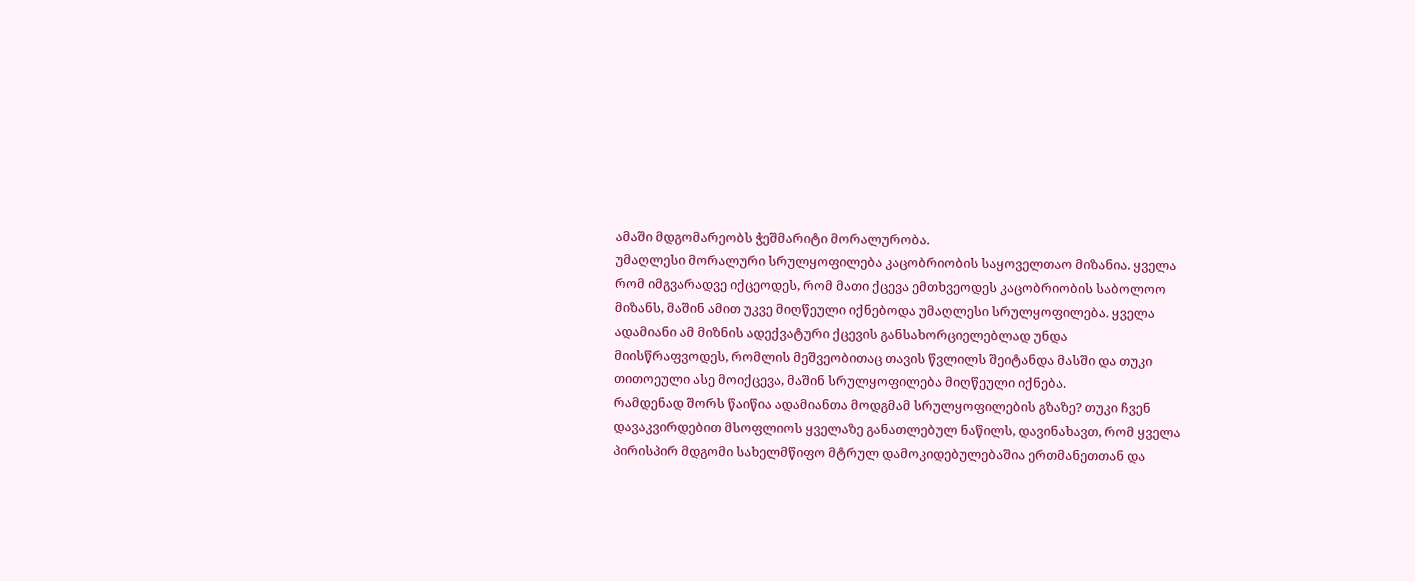ამაში მდგომარეობს ჭეშმარიტი მორალურობა.
უმაღლესი მორალური სრულყოფილება კაცობრიობის საყოველთაო მიზანია. ყველა რომ იმგვარადვე იქცეოდეს, რომ მათი ქცევა ემთხვეოდეს კაცობრიობის საბოლოო მიზანს, მაშინ ამით უკვე მიღწეული იქნებოდა უმაღლესი სრულყოფილება. ყველა ადამიანი ამ მიზნის ადექვატური ქცევის განსახორციელებლად უნდა მიისწრაფვოდეს, რომლის მეშვეობითაც თავის წვლილს შეიტანდა მასში და თუკი თითოეული ასე მოიქცევა, მაშინ სრულყოფილება მიღწეული იქნება.
რამდენად შორს წაიწია ადამიანთა მოდგმამ სრულყოფილების გზაზე? თუკი ჩვენ დავაკვირდებით მსოფლიოს ყველაზე განათლებულ ნაწილს, დავინახავთ, რომ ყველა პირისპირ მდგომი სახელმწიფო მტრულ დამოკიდებულებაშია ერთმანეთთან და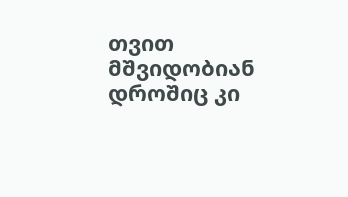თვით მშვიდობიან დროშიც კი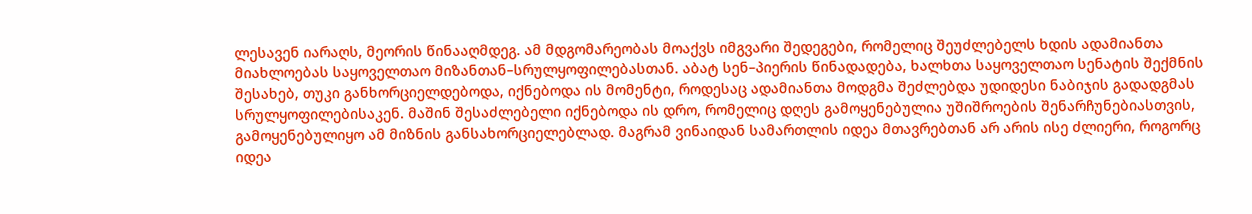ლესავენ იარაღს, მეორის წინააღმდეგ. ამ მდგომარეობას მოაქვს იმგვარი შედეგები, რომელიც შეუძლებელს ხდის ადამიანთა მიახლოებას საყოველთაო მიზანთან–სრულყოფილებასთან. აბატ სენ–პიერის წინადადება, ხალხთა საყოველთაო სენატის შექმნის შესახებ, თუკი განხორციელდებოდა, იქნებოდა ის მომენტი, როდესაც ადამიანთა მოდგმა შეძლებდა უდიდესი ნაბიჯის გადადგმას სრულყოფილებისაკენ. მაშინ შესაძლებელი იქნებოდა ის დრო, რომელიც დღეს გამოყენებულია უშიშროების შენარჩუნებიასთვის, გამოყენებულიყო ამ მიზნის განსახორციელებლად. მაგრამ ვინაიდან სამართლის იდეა მთავრებთან არ არის ისე ძლიერი, როგორც იდეა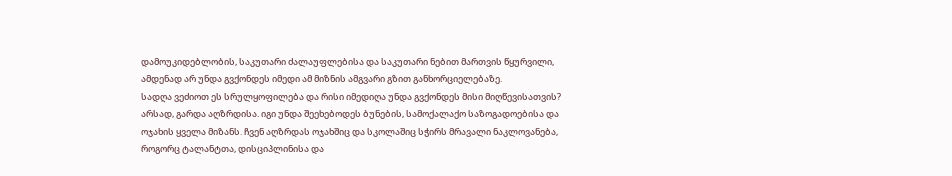დამოუკიდებლობის, საკუთარი ძალაუფლებისა და საკუთარი ნებით მართვის წყურვილი, ამდენად არ უნდა გვქონდეს იმედი ამ მიზნის ამგვარი გზით განხორციელებაზე.
სადღა ვეძიოთ ეს სრულყოფილება და რისი იმედიღა უნდა გვქონდეს მისი მიღწევისათვის? არსად, გარდა აღზრდისა. იგი უნდა შეეხებოდეს ბუნების, სამოქალაქო საზოგადოებისა და ოჯახის ყველა მიზანს. ჩვენ აღზრდას ოჯახშიც და სკოლაშიც სჭირს მრავალი ნაკლოვანება, როგორც ტალანტთა, დისციპლინისა და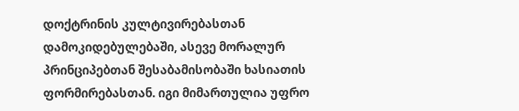დოქტრინის კულტივირებასთან დამოკიდებულებაში, ასევე მორალურ პრინციპებთან შესაბამისობაში ხასიათის ფორმირებასთან. იგი მიმართულია უფრო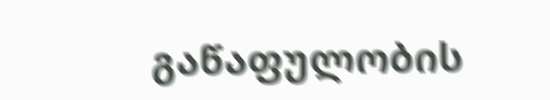გაწაფულობის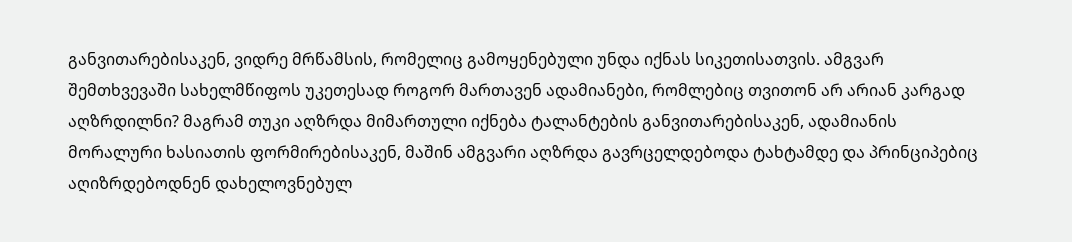განვითარებისაკენ, ვიდრე მრწამსის, რომელიც გამოყენებული უნდა იქნას სიკეთისათვის. ამგვარ შემთხვევაში სახელმწიფოს უკეთესად როგორ მართავენ ადამიანები, რომლებიც თვითონ არ არიან კარგად აღზრდილნი? მაგრამ თუკი აღზრდა მიმართული იქნება ტალანტების განვითარებისაკენ, ადამიანის მორალური ხასიათის ფორმირებისაკენ, მაშინ ამგვარი აღზრდა გავრცელდებოდა ტახტამდე და პრინციპებიც აღიზრდებოდნენ დახელოვნებულ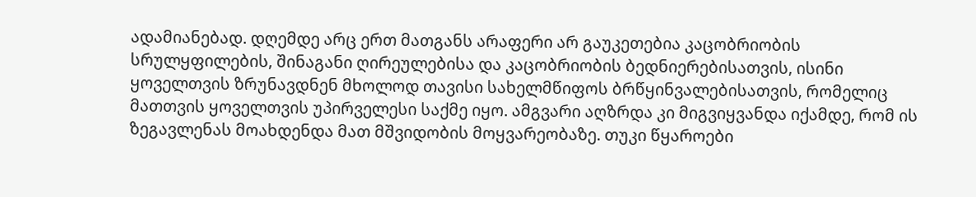ადამიანებად. დღემდე არც ერთ მათგანს არაფერი არ გაუკეთებია კაცობრიობის სრულყფილების, შინაგანი ღირეულებისა და კაცობრიობის ბედნიერებისათვის, ისინი ყოველთვის ზრუნავდნენ მხოლოდ თავისი სახელმწიფოს ბრწყინვალებისათვის, რომელიც მათთვის ყოველთვის უპირველესი საქმე იყო. ამგვარი აღზრდა კი მიგვიყვანდა იქამდე, რომ ის ზეგავლენას მოახდენდა მათ მშვიდობის მოყვარეობაზე. თუკი წყაროები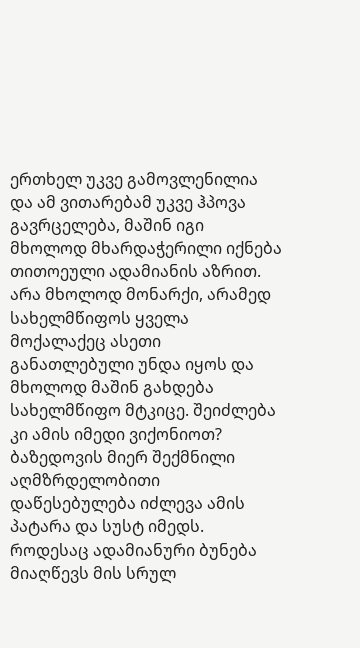ერთხელ უკვე გამოვლენილია და ამ ვითარებამ უკვე ჰპოვა გავრცელება, მაშინ იგი მხოლოდ მხარდაჭერილი იქნება თითოეული ადამიანის აზრით. არა მხოლოდ მონარქი, არამედ სახელმწიფოს ყველა მოქალაქეც ასეთი განათლებული უნდა იყოს და მხოლოდ მაშინ გახდება სახელმწიფო მტკიცე. შეიძლება კი ამის იმედი ვიქონიოთ?
ბაზედოვის მიერ შექმნილი აღმზრდელობითი დაწესებულება იძლევა ამის პატარა და სუსტ იმედს. როდესაც ადამიანური ბუნება მიაღწევს მის სრულ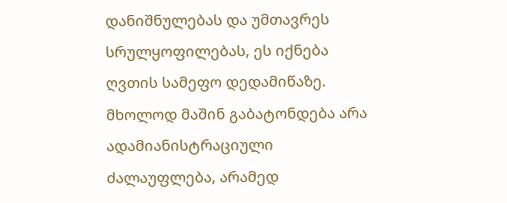დანიშნულებას და უმთავრეს სრულყოფილებას, ეს იქნება ღვთის სამეფო დედამიწაზე. მხოლოდ მაშინ გაბატონდება არა ადამიანისტრაციული ძალაუფლება, არამედ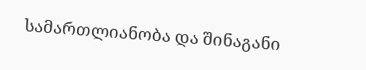სამართლიანობა და შინაგანი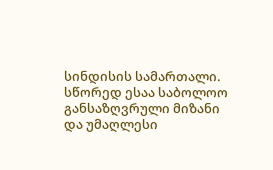სინდისის სამართალი. სწორედ ესაა საბოლოო განსაზღვრული მიზანი და უმაღლესი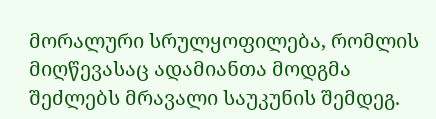მორალური სრულყოფილება, რომლის მიღწევასაც ადამიანთა მოდგმა შეძლებს მრავალი საუკუნის შემდეგ.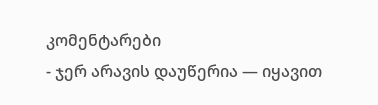კომენტარები
- ჯერ არავის დაუწერია — იყავით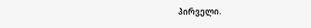პირველი.